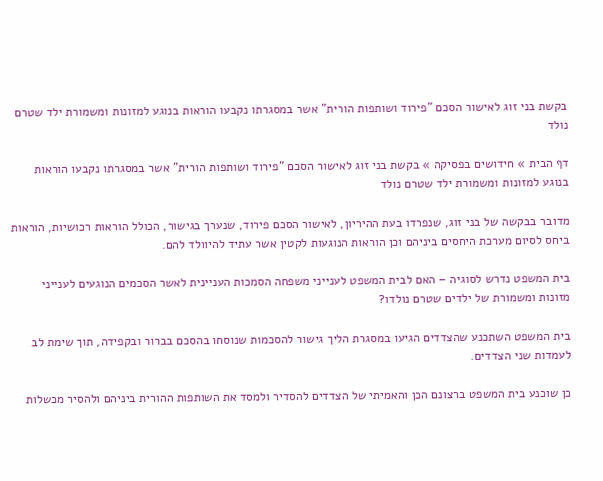בקשת בני זוג לאישור הסכם "פירוד ושותפות הורית" אשר במסגרתו נקבעו הוראות בנוגע למזונות ומשמורת ילד שטרם נולד

דף הבית » חידושים בפסיקה » בקשת בני זוג לאישור הסכם "פירוד ושותפות הורית" אשר במסגרתו נקבעו הוראות בנוגע למזונות ומשמורת ילד שטרם נולד

מדובר בבקשה של בני זוג, שנפרדו בעת ההיריון, לאישור הסכם פירוד, שנערך בגישור, הכולל הוראות רכושיות, הוראות ביחס לסיום מערכת היחסים ביניהם וכן הוראות הנוגעות לקטין אשר עתיד להיוולד להם.

בית המשפט נדרש לסוגיה – האם לבית המשפט לענייני משפחה הסמכות העניינית לאשר הסכמים הנוגעים לענייני מזונות ומשמורת של ילדים שטרם נולדו?

בית המשפט השתכנע שהצדדים הגיעו במסגרת הליך גישור להסכמות שנוסחו בהסכם בברור ובקפידה, תוך שימת לב לעמדות שני הצדדים.

כן שוכנע בית המשפט ברצונם הכן והאמיתי של הצדדים להסדיר ולמסד את השותפות ההורית ביניהם ולהסיר מכשלות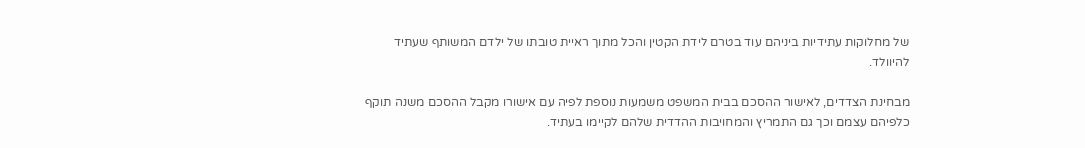של מחלוקות עתידיות ביניהם עוד בטרם לידת הקטין והכל מתוך ראיית טובתו של ילדם המשותף שעתיד להיוולד.

מבחינת הצדדים, לאישור ההסכם בבית המשפט משמעות נוספת לפיה עם אישורו מקבל ההסכם משנה תוקף כלפיהם עצמם וכך גם התמריץ והמחויבות ההדדית שלהם לקיימו בעתיד.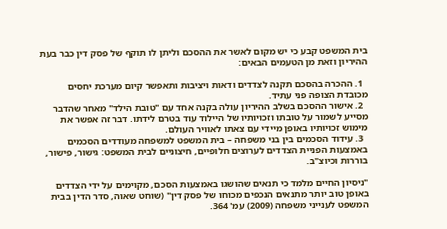בית המשפט קבע כי יש מקום לאשר את ההסכם וליתן לו תוקף של פסק דין כבר בעת ההיריון וזאת מן הטעמים הבאים:

  1. ההכרה בהסכם תקנה לצדדים ודאות ויציבות ותאפשר קיום מערכת יחסים מכובדת הצופה פני עתיד.
  2. אישור ההסכם בשלב ההיריון עולה בקנה אחד עם "טובת הילד" מאחר שהדבר מסייע לשמור על טובתו וזכויותיו של היילוד עוד בטרם לידתו. דבר זה אפשר את מימוש זכויותיו באופן מיידי עם צאתו לאוויר העולם.
  3. עידוד הסכמים בין בני משפחה – בית המשפט למשפחה מעודדים הסכמים באמצעות הפניית הצדדים לערוצים חלופיים, חיצוניים לבית המשפט: גישור, פישור, בוררות וכיוצ"ב.

"ניסיון החיים מלמד כי תנאים שהושגו באמצעות הסכם, מקוימים על ידי הצדדים באופן טוב יותר מתנאים הנכפים מכוחו של פסק דין" (שוחט שאוה, סדר הדין בבית המשפט לענייני משפחה (2009) עמ' 364.